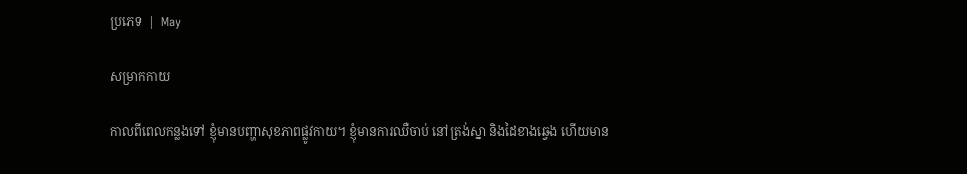ប្រភេទ  |  May

សម្រាកកាយ

កាលពីពេលកន្លងទៅ ខ្ញុំមានបញ្ហាសុខភាពផ្លូវកាយ។ ខ្ញុំមានការឈឺចាប់ នៅត្រង់ស្នា និងដៃខាងឆ្វេង ហើយមាន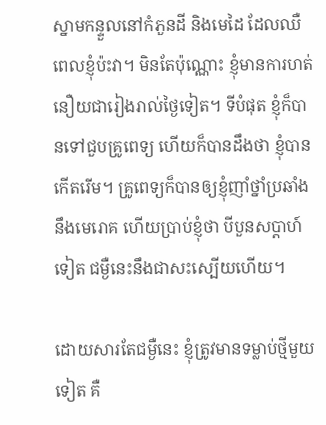ស្នាមកន្ទួលនៅកំភួនដី និងមេដៃ ដែលឈឺ ពេលខ្ញុំប៉ះវា។ មិនតែប៉ុណ្ណោះ ខ្ញុំមានការហត់នឿយជារៀងរាល់ថ្ងៃទៀត។ ទីបំផុត ខ្ញុំក៏បានទៅជួបគ្រូពេទ្យ ហើយក៏បានដឹងថា ខ្ញុំបានកើតរើម។ គ្រូពេទ្យក៏បានឲ្យខ្ញុំញាំថ្នាំប្រឆាំងនឹងមេរោគ ហើយប្រាប់ខ្ញុំថា បីបួនសប្តាហ៍ទៀត ជម្ងឺនេះនឹងជាសះស្បើយហើយ។

ដោយសារតែជម្ងឺនេះ ខ្ញុំត្រូវមានទម្លាប់ថ្មីមួយទៀត គឺ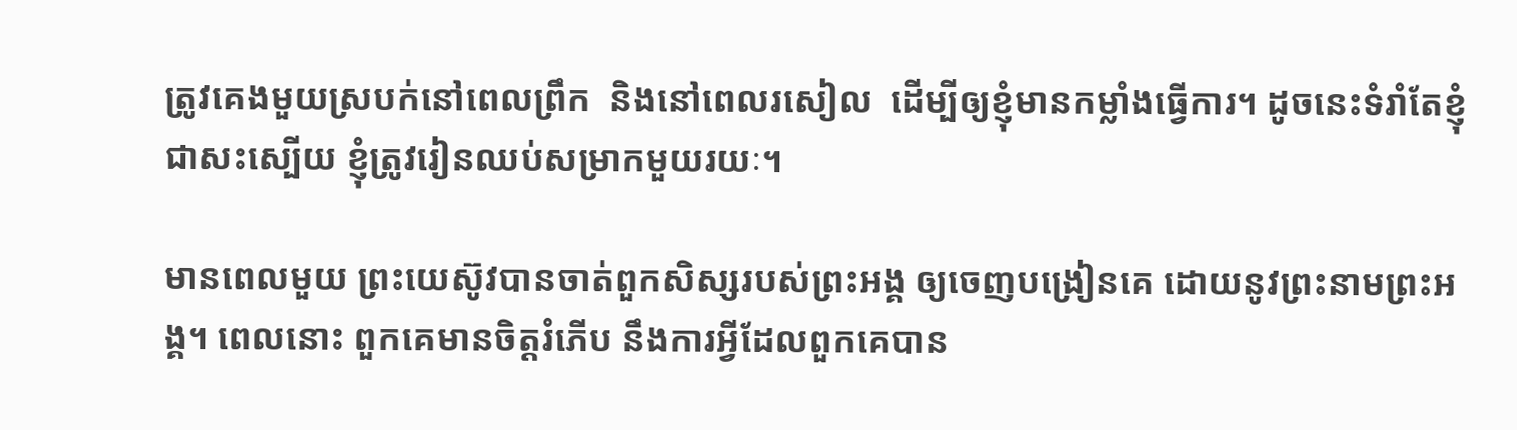ត្រូវគេងមួយស្របក់នៅពេលព្រឹក  និងនៅពេលរសៀល  ដើម្បីឲ្យខ្ញុំមានកម្លាំងធ្វើការ។ ដូចនេះទំរាំតែខ្ញុំជាសះស្បើយ ខ្ញុំត្រូវរៀនឈប់សម្រាកមួយរយៈ។

មានពេលមួយ ព្រះយេស៊ូវបានចាត់ពួកសិស្សរបស់ព្រះអង្គ ឲ្យចេញបង្រៀនគេ ដោយនូវព្រះនាមព្រះអង្គ។ ពេលនោះ ពួកគេមានចិត្តរំភើប នឹងការអ្វីដែលពួកគេបាន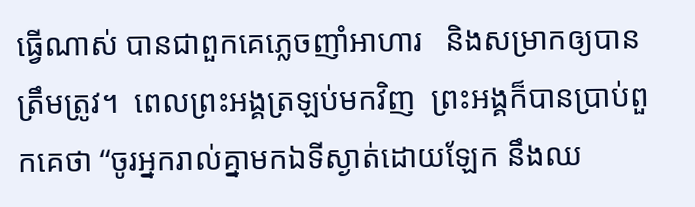ធ្វើណាស់ បានជាពួកគេភ្លេចញាំអាហារ   និងសម្រាកឲ្យបានត្រឹមត្រូវ។  ពេលព្រះអង្គត្រឡប់មកវិញ  ព្រះអង្គក៏បានប្រាប់ពួកគេថា “ចូរអ្នករាល់គ្នាមកឯទីស្ងាត់ដោយឡែក នឹងឈ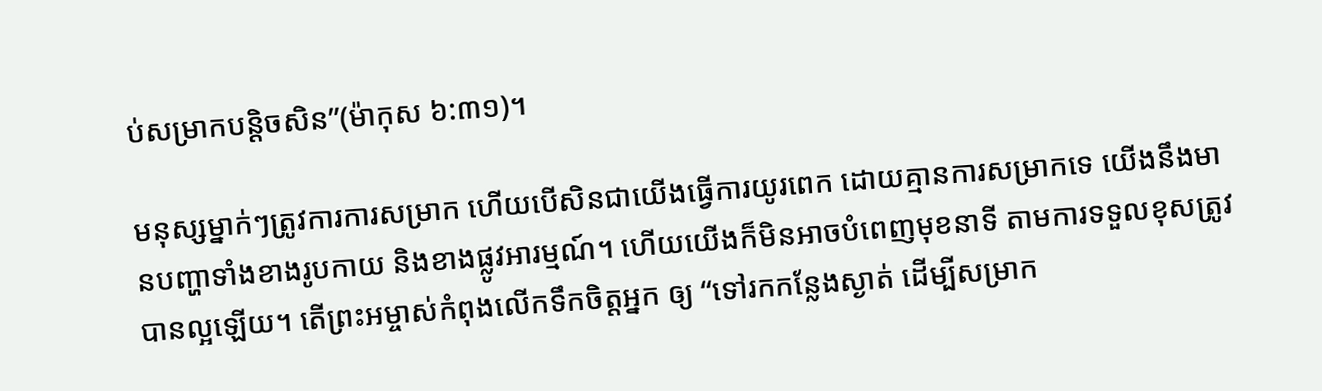ប់សម្រាកបន្តិចសិន”(ម៉ាកុស ៦:៣១)។

មនុស្សម្នាក់ៗត្រូវការការសម្រាក ហើយបើសិនជាយើងធ្វើការយូរពេក ដោយគ្មានការសម្រាកទេ យើងនឹងមានបញ្ហាទាំងខាងរូបកាយ និងខាងផ្លូវអារម្មណ៍។ ហើយយើងក៏មិនអាចបំពេញមុខនាទី តាមការទទួលខុសត្រូវបានល្អឡើយ។ តើព្រះអម្ចាស់កំពុងលើកទឹកចិត្តអ្នក ឲ្យ “ទៅរកកន្លែងស្ងាត់ ដើម្បីសម្រាក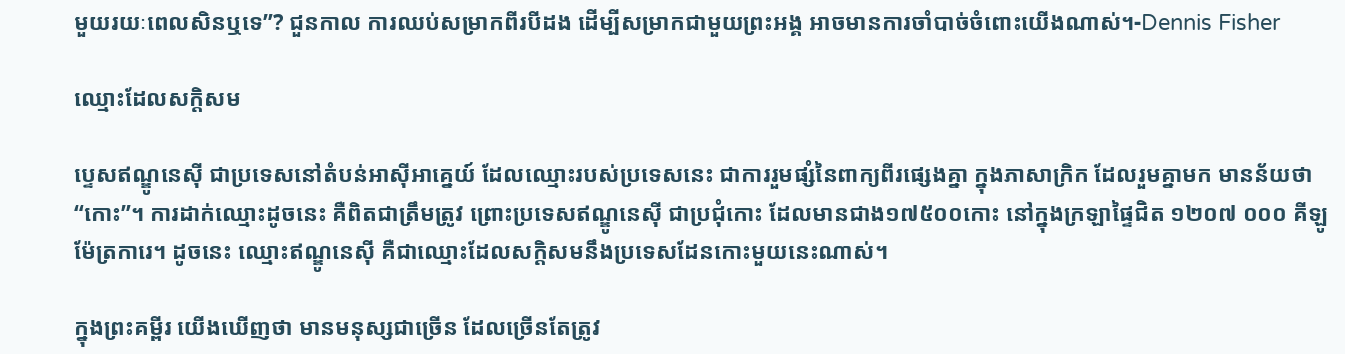មួយរយៈពេលសិនឬទេ”? ជួនកាល ការឈប់សម្រាកពីរបីដង ដើម្បីសម្រាកជាមួយព្រះអង្គ អាចមានការចាំបាច់ចំពោះយើងណាស់។-Dennis Fisher

ឈ្មោះដែលសក្តិសម

ប្ទេសឥណ្ឌូនេស៊ី ជាប្រទេសនៅតំបន់អាស៊ីអាគ្នេយ៍ ដែលឈ្មោះរបស់ប្រទេសនេះ ជាការរួមផ្សំនៃពាក្យពីរផ្សេងគ្នា ក្នុងភាសាក្រិក ដែលរួមគ្នាមក មានន័យថា “កោះ”។ ការដាក់ឈ្មោះដូចនេះ គឺពិតជាត្រឹមត្រូវ ព្រោះប្រទេសឥណ្ឌូនេស៊ី ជាប្រជុំកោះ ដែលមានជាង១៧៥០០កោះ នៅក្នុងក្រឡាផ្ទៃជិត ១២០៧ ០០០ គីឡូម៉ែត្រការេ។ ដូចនេះ ឈ្មោះឥណ្ឌូនេស៊ី គឺជាឈ្មោះដែលសក្តិសមនឹងប្រទេសដែនកោះមួយនេះណាស់។

ក្នុងព្រះគម្ពីរ យើងឃើញថា មានមនុស្សជាច្រើន ដែលច្រើនតែត្រូវ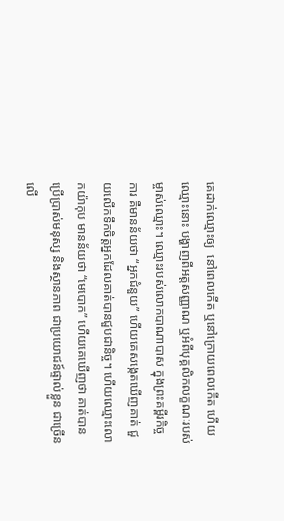គេដាក់ឈ្មោះឲ្យ  នៅពេលកើត ឬនៅក្រោយពេលកើត ហើយឈ្មោះនោះ បង្ហាញពីអត្តសញ្ញាណ ឬអំពីបុគ្គលិកលក្ខណៈរបស់ម្ចាស់ឈ្មោះ។ ឈ្មោះរបស់លោកបាណាបាស ក្នុងព្រះគម្ពីរកិច្ចការ គឺមានន័យថា “អ្នកជំនួយ” ហើយគេសង្កេតឃើញគាត់ ជួយលើកទឹកចិត្តអ្នកដែលគាត់បានជួបជានិច្ច។ ហើយឈ្មោះលោកយ៉ាកុប មានន័យថា “មេបោក” ហើយគេឃើញថា គាត់បានប្រើប្រាស់មនុស្ស និងស្ថានភាព ជាប្រយោជន៍ផ្ទាល់ខ្លួន ជាច្រើនលើ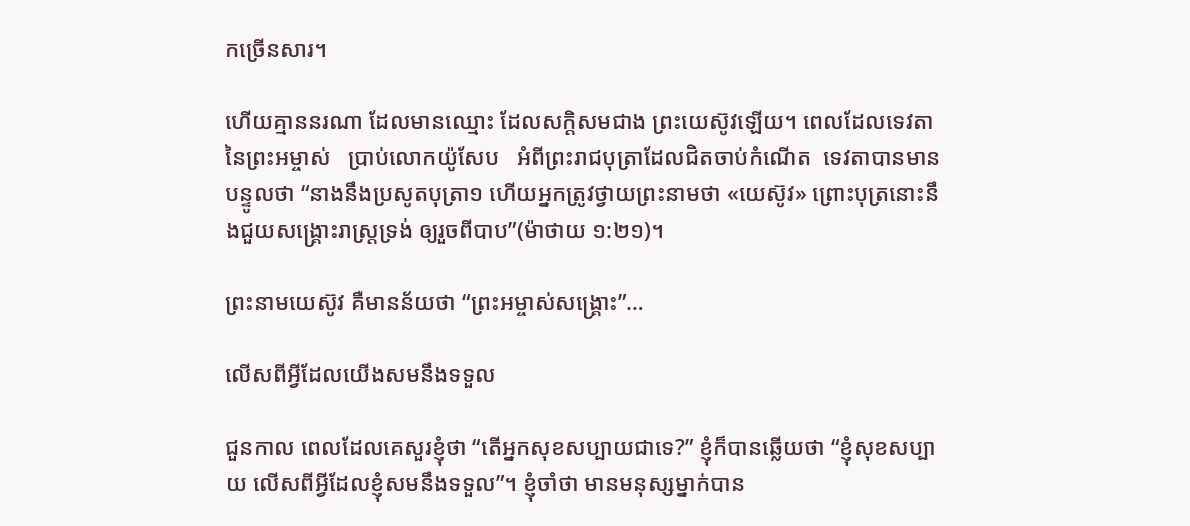កច្រើនសារ។

ហើយគ្មាននរណា ដែលមានឈ្មោះ ដែលសក្តិសមជាង ព្រះយេស៊ូវឡើយ។ ពេលដែលទេវតានៃព្រះអម្ចាស់   ប្រាប់លោកយ៉ូសែប   អំពីព្រះរាជបុត្រាដែលជិតចាប់កំណើត  ទេវតាបានមានបន្ទូលថា “នាងនឹងប្រសូតបុត្រា១ ហើយអ្នកត្រូវថ្វាយព្រះនាមថា «យេស៊ូវ» ព្រោះបុត្រនោះនឹងជួយសង្គ្រោះរាស្ត្រទ្រង់ ឲ្យរួចពីបាប”(ម៉ាថាយ ១:២១)។

ព្រះនាមយេស៊ូវ គឺមានន័យថា “ព្រះអម្ចាស់សង្រ្គោះ”…

លើសពីអ្វីដែលយើងសមនឹងទទួល

ជួនកាល ពេលដែលគេសួរខ្ញុំថា “តើអ្នកសុខសប្បាយជាទេ?” ខ្ញុំក៏បានឆ្លើយថា “ខ្ញុំសុខសប្បាយ លើសពីអ្វីដែលខ្ញុំសមនឹងទទួល”។ ខ្ញុំចាំថា មានមនុស្សម្នាក់បាន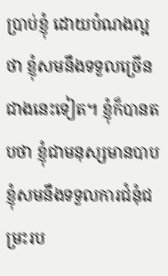ប្រាប់ខ្ញុំ ដោយបំណងល្អថា ខ្ញុំសមនឹងទទួលច្រើនជាងនេះទៀត។ ខ្ញុំក៏បានតបថា ខ្ញុំជាមនុស្សមានបាប ខ្ញុំសមនឹងទទួលការជំនុំជម្រះរប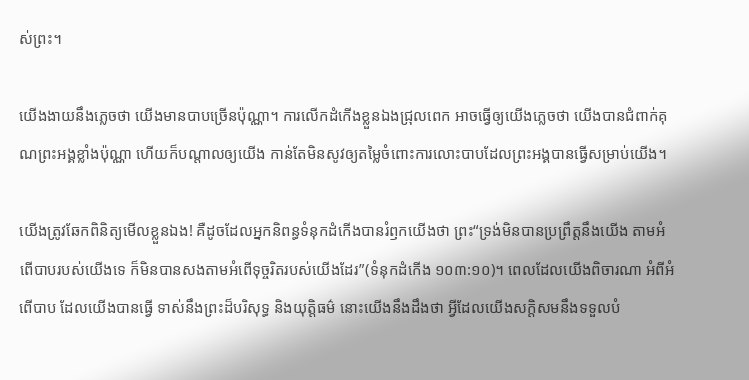ស់ព្រះ។

យើងងាយនឹងភ្លេចថា យើងមានបាបច្រើនប៉ុណ្ណា។ ការលើកដំកើងខ្លួនឯងជ្រុលពេក អាចធ្វើឲ្យយើងភ្លេចថា យើងបានជំពាក់គុណព្រះអង្គខ្លាំងប៉ុណ្ណា ហើយក៏បណ្តាលឲ្យយើង កាន់តែមិនសូវឲ្យតម្លៃចំពោះការលោះបាបដែលព្រះអង្គបានធ្វើសម្រាប់យើង។

យើងត្រូវឆែកពិនិត្យមើលខ្លួនឯង! គឺដូចដែលអ្នកនិពន្ធទំនុកដំកើងបានរំឭកយើងថា ព្រះ“ទ្រង់មិនបានប្រព្រឹត្តនឹងយើង តាមអំពើបាបរបស់យើងទេ ក៏មិនបានសងតាមអំពើទុច្ចរិតរបស់យើងដែរ”(ទំនុកដំកើង ១០៣:១០)។ ពេលដែលយើងពិចារណា អំពីអំពើបាប ដែលយើងបានធ្វើ ទាស់នឹងព្រះដ៏បរិសុទ្ធ និងយុត្តិធម៌ នោះយើងនឹងដឹងថា អ្វីដែលយើងសក្តិសមនឹងទទួលបំ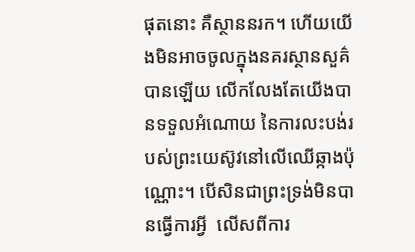ផុតនោះ គឺស្ថាននរក។ ហើយយើងមិនអាចចូលក្នុងនគរស្ថានសួគ៌បានឡើយ លើកលែងតែយើងបានទទួលអំណោយ នៃការលះបង់របស់ព្រះយេស៊ូវនៅលើឈើឆ្កាងប៉ុណ្ណោះ។ បើសិនជាព្រះទ្រង់មិនបានធ្វើការអ្វី  លើសពីការ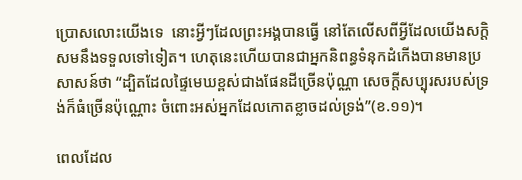ប្រោសលោះយើងទេ  នោះអ្វីៗដែលព្រះអង្គបានធ្វើ នៅតែលើសពីអ្វីដែលយើងសក្តិសមនឹងទទួលទៅទៀត។ ហេតុនេះហើយបានជាអ្នកនិពន្ធទំនុកដំកើងបានមានប្រសាសន៍ថា “ដ្បិតដែលផ្ទៃមេឃខ្ពស់ជាងផែនដីច្រើនប៉ុណ្ណា សេចក្តីសប្បុរសរបស់ទ្រង់ក៏ធំច្រើនប៉ុណ្ណោះ ចំពោះអស់អ្នកដែលកោតខ្លាចដល់ទ្រង់”(ខ.១១)។

ពេលដែល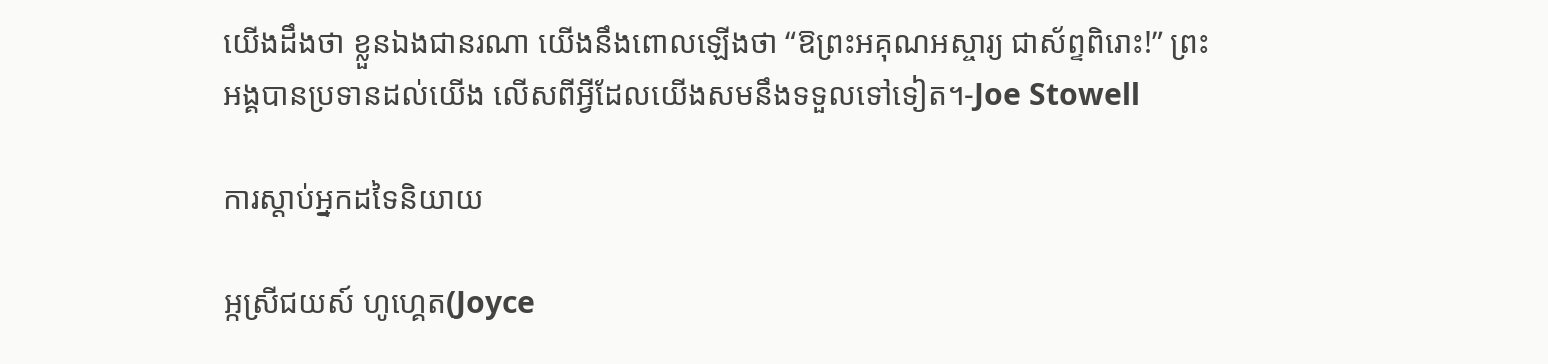យើងដឹងថា ខ្លួនឯងជានរណា យើងនឹងពោលឡើងថា “ឱព្រះអគុណអស្ចារ្យ ជាស័ព្ទពិរោះ!” ព្រះអង្គបានប្រទានដល់យើង លើសពីអ្វីដែលយើងសមនឹងទទួលទៅទៀត។-Joe Stowell

ការស្តាប់អ្នកដទៃនិយាយ

អ្កស្រីជយស៍ ហូហ្គេត(Joyce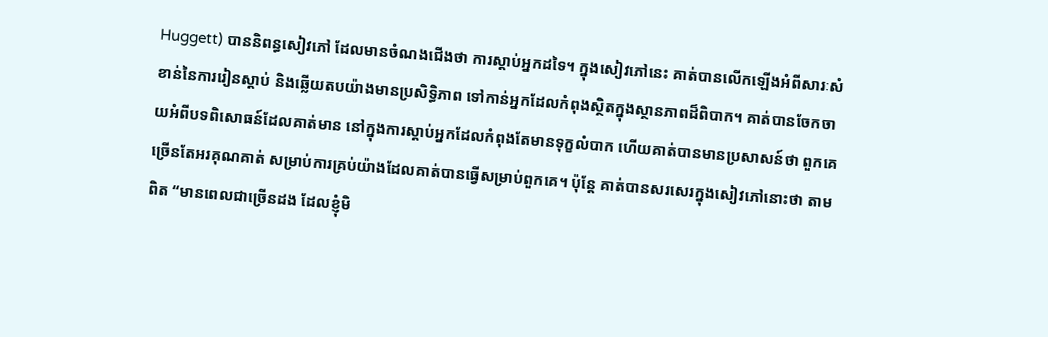Huggett) បាននិពន្ធសៀវភៅ ដែលមានចំណងជើងថា ការស្តាប់អ្នកដទៃ។ ក្នុងសៀវភៅនេះ គាត់បានលើកឡើងអំពីសារៈសំខាន់នៃការរៀនស្តាប់ និងឆ្លើយតបយ៉ាងមានប្រសិទ្ធិភាព ទៅកាន់អ្នកដែលកំពុងស្ថិតក្នុងស្ថានភាពដ៏ពិបាក។ គាត់បានចែកចាយអំពីបទពិសោធន៍ដែលគាត់មាន នៅក្នុងការស្តាប់អ្នកដែលកំពុងតែមានទុក្ខលំបាក ហើយគាត់បានមានប្រសាសន៍ថា ពួកគេច្រើនតែអរគុណគាត់ សម្រាប់ការគ្រប់យ៉ាងដែលគាត់បានធ្វើសម្រាប់ពួកគេ។ ប៉ុន្តែ គាត់បានសរសេរក្នុងសៀវភៅនោះថា តាមពិត “មានពេលជាច្រើនដង ដែលខ្ញុំមិ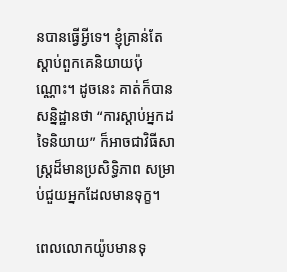នបានធ្វើអ្វីទេ។ ខ្ញុំគ្រាន់តែស្តាប់ពួកគេនិយាយប៉ុណ្ណោះ។ ដូចនេះ គាត់ក៏បានសន្និដ្ឋានថា “ការស្តាប់អ្នកដទៃនិយាយ” ក៏អាចជាវិធីសាស្រ្តដ៏មានប្រសិទ្ធិភាព សម្រាប់ជួយអ្នកដែលមានទុក្ខ។

ពេលលោកយ៉ូបមានទុ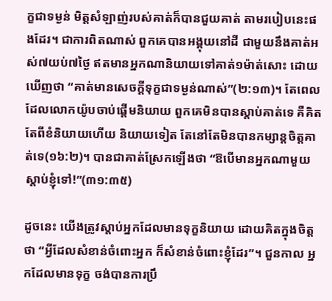ក្ខជាទម្ងន់ មិត្តសំឡាញ់របស់គាត់ក៏បានជួយគាត់ តាមរបៀបនេះផងដែរ។ ជាការពិតណាស់ ពួកគេបានអង្គុយនៅដី ជាមួយនឹងគាត់អស់៧យប់៧ថ្ងៃ ឥតមានអ្នកណានិយាយទៅគាត់១ម៉ាត់សោះ ដោយឃើញថា “គាត់មានសេចក្តីទុក្ខជាទម្ងន់ណាស់”(២:១៣)។ តែពេលដែលលោកយ៉ូបចាប់ផ្តើមនិយាយ ពួកគេមិនបានស្តាប់គាត់ទេ គឺគិតតែពីខំនិយាយហើយ និយាយទៀត តែនៅតែមិនបានកម្សាន្តចិត្តគាត់ទេ(១៦:២)។ បានជាគាត់ស្រែកឡើងថា “ឱបើមានអ្នកណាមួយស្តាប់ខ្ញុំទៅ!”(៣១:៣៥)

ដូចនេះ យើងត្រូវស្តាប់អ្នកដែលមានទុក្ខនិយាយ ដោយគិតក្នុងចិត្តថា “អ្វីដែលសំខាន់ចំពោះអ្នក ក៏សំខាន់ចំពោះខ្ញុំដែរ”។ ជួនកាល អ្នកដែលមានទុក្ខ ចង់បានការប្រឹ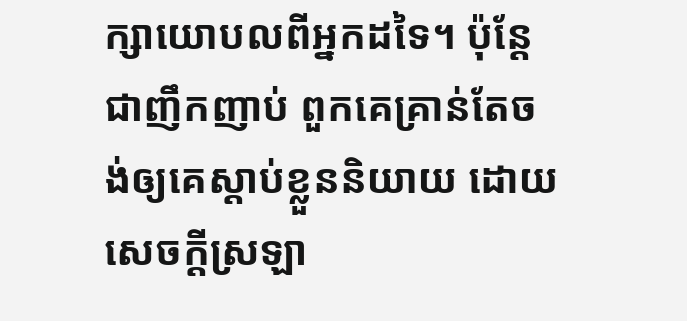ក្សាយោបលពីអ្នកដទៃ។ ប៉ុន្តែ ជាញឹកញាប់ ពួកគេគ្រាន់តែចង់ឲ្យគេស្តាប់ខ្លួននិយាយ ដោយសេចក្តីស្រឡា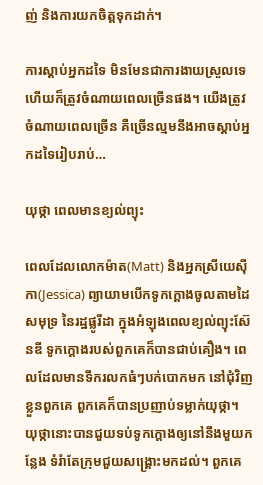ញ់ និងការយកចិត្តទុកដាក់។

ការស្តាប់អ្នកដទៃ មិនមែនជាការងាយស្រួលទេ ហើយក៏ត្រូវចំណាយពេលច្រើនផង។ យើងត្រូវចំណាយពេលច្រើន គឺច្រើនល្មមនឹងអាចស្តាប់អ្នកដទៃរៀបរាប់…

យុថ្កា ពេលមានខ្យល់ព្យុះ

ពេលដែលលោកម៉ាត(Matt) និងអ្នកស្រីយេស៊ីកា(Jessica) ព្យាយាមបើកទូកក្តោងចូលតាមដៃសមុទ្រ នៃរដ្ឋផ្លូរីដា ក្នុងអំឡុងពេលខ្យល់ព្យុះស៊ែនឌី ទូកក្តោងរបស់ពួកគេក៏បានជាប់គឿង។ ពេលដែលមានទឹករលកធំៗបក់បោកមក នៅជុំវិញខ្លួនពួកគេ ពួកគេក៏បានប្រញាប់ទម្លាក់យុថ្កា។ យុថ្កានោះបានជួយទប់ទូកក្តោងឲ្យនៅនឹងមួយកន្លែង ទំរំាតែក្រុមជួយសង្រ្គោះមកដល់។ ពួកគេ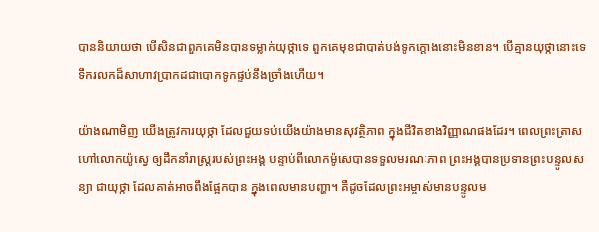បាននិយាយថា បើសិនជាពួកគេមិនបានទម្លាក់យុថ្កាទេ ពួកគេមុខជាបាត់បង់ទូកក្តោងនោះមិនខាន។ បើគ្មានយុថ្កានោះទេ ទឹករលកដ៏សាហាវប្រាកដជាបោកទូកផ្ទប់នឹងច្រាំងហើយ។

យ៉ាងណាមិញ យើងត្រូវការយុថ្កា ដែលជួយទប់យើងយ៉ាងមានសុវត្ថិភាព ក្នុងជីវិតខាងវិញ្ញាណផងដែរ។ ពេលព្រះត្រាសហៅលោកយ៉ូស្វេ ឲ្យដឹកនាំរាស្ត្ររបស់ព្រះអង្គ បន្ទាប់ពីលោកម៉ូសេបានទទួលមរណៈភាព ព្រះអង្គបានប្រទានព្រះបន្ទូលសន្យា ជាយុថ្កា ដែលគាត់អាចពឹងផ្អែកបាន ក្នុងពេលមានបញ្ហា។ គឺដូចដែលព្រះអម្ចាស់មានបន្ទូលម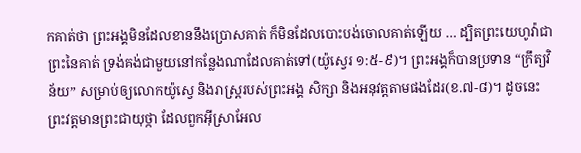កគាត់ថា ព្រះអង្គមិនដែលខាននឹងប្រោសគាត់ ក៏មិនដែលបោះបង់ចោលគាត់ឡើយ … ដ្បិតព្រះយេហូវ៉ាជាព្រះនៃគាត់ ទ្រង់គង់ជាមួយនៅកន្លែងណាដែលគាត់ទៅ(យ៉ូស្វេរ ១:៥-៩)។ ព្រះអង្គក៏បានប្រទាន “ក្រឹត្យវិន័យ” សម្រាប់ឲ្យលោកយ៉ូស្វេ និងរាស្រ្តរបស់ព្រះអង្គ សិក្សា និងអនុវត្តតាមផងដែរ(ខ.៧-៨)។ ដូចនេះ ព្រះវត្តមានព្រះជាយុថ្កា ដែលពួកអ៊ីស្រាអែល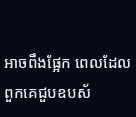អាចពឹងផ្អែក ពេលដែលពួកគេជួបឧបស័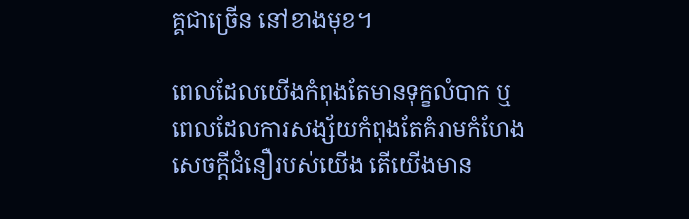គ្គជាច្រើន នៅខាងមុខ។

ពេលដែលយើងកំពុងតែមានទុក្ខលំបាក ឬពេលដែលការសង្ស័យកំពុងតែគំរាមកំហែងសេចក្តីជំនឿរបស់យើង តើយើងមាន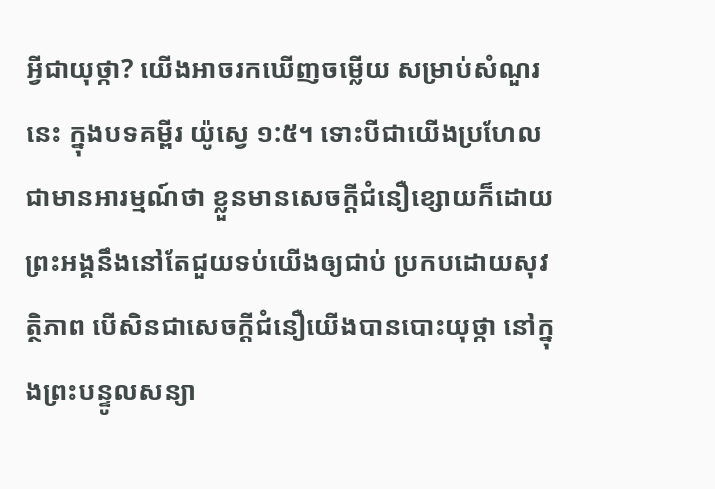អ្វីជាយុថ្កា? យើងអាចរកឃើញចម្លើយ សម្រាប់សំណួរនេះ ក្នុងបទគម្ពីរ យ៉ូស្វេ ១:៥។ ទោះបីជាយើងប្រហែលជាមានអារម្មណ៍ថា ខ្លួនមានសេចក្តីជំនឿខ្សោយក៏ដោយ ព្រះអង្គនឹងនៅតែជួយទប់យើងឲ្យជាប់ ប្រកបដោយសុវត្ថិភាព បើសិនជាសេចក្តីជំនឿយើងបានបោះយុថ្កា នៅក្នុងព្រះបន្ទូលសន្យា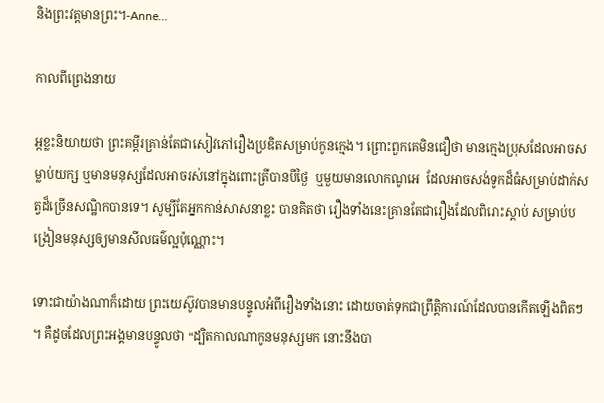និងព្រះវត្តមានព្រះ។-Anne…

កាលពីព្រេងនាយ

អ្កខ្លះនិយាយថា ព្រះគម្ពីរគ្រាន់តែជាសៀវភៅរឿងប្រឌិតសម្រាប់កូនក្មេង។ ព្រោះពួកគេមិនជឿថា មានក្មេងប្រុសដែលអាចសម្លាប់យក្ស ឬមានមនុស្សដែលអាចរស់នៅក្នុងពោះត្រីបានបីថ្ងៃ  ឬមួយមានលោកណូអេ  ដែលអាចសង់ទូកដ៏ធំសម្រាប់ដាក់សត្វដ៏ច្រើនសណ្ឋិកបានទេ។ សូម្បីតែអ្នកកាន់សាសនាខ្លះ បានគិតថា រឿងទាំងនេះគ្រានតែជារឿងដែលពិរោះស្តាប់ សម្រាប់បង្រៀនមនុស្សឲ្យមានសីលធម៌ល្អប៉ុណ្ណោះ។

ទោះជាយ៉ាងណាក៏ដោយ ព្រះយេស៊ូវបានមានបន្ទូលអំពីរឿងទាំងនោះ ដោយចាត់ទុកជាព្រឹត្តិការណ៍ដែលបានកើតឡើងពិតៗ។ គឺដូចដែលព្រះអង្គមានបន្ទូលថា “ដ្បិតកាលណាកូនមនុស្សមក នោះនឹងបា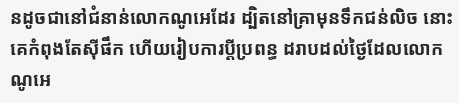នដូចជានៅជំនាន់លោកណូអេដែរ ដ្បិតនៅគ្រាមុនទឹកជន់លិច នោះគេកំពុងតែស៊ីផឹក ហើយរៀបការប្តីប្រពន្ធ ដរាបដល់ថ្ងៃដែលលោកណូអេ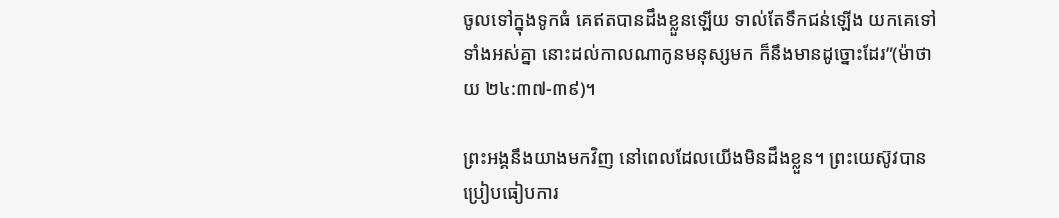ចូលទៅក្នុងទូកធំ គេឥតបានដឹងខ្លួនឡើយ ទាល់តែទឹកជន់ឡើង យកគេទៅទាំងអស់គ្នា នោះដល់កាលណាកូនមនុស្សមក ក៏នឹងមានដូច្នោះដែរ”(ម៉ាថាយ ២៤:៣៧-៣៩)។

ព្រះអង្គនឹងយាងមកវិញ នៅពេលដែលយើងមិនដឹងខ្លួន។ ព្រះយេស៊ូវបានប្រៀបធៀបការ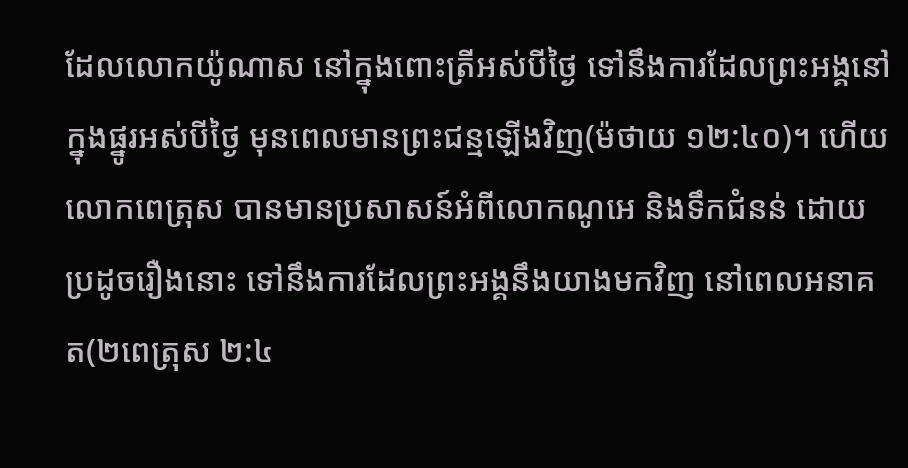ដែលលោកយ៉ូណាស នៅក្នុងពោះត្រីអស់បីថ្ងៃ ទៅនឹងការដែលព្រះអង្គនៅក្នុងផ្នូរអស់បីថ្ងៃ មុនពេលមានព្រះជន្មឡើងវិញ(ម៉ថាយ ១២:៤០)។ ហើយលោកពេត្រុស បានមានប្រសាសន៍អំពីលោកណូអេ និងទឹកជំនន់ ដោយប្រដូចរឿងនោះ ទៅនឹងការដែលព្រះអង្គនឹងយាងមកវិញ នៅពេលអនាគត(២ពេត្រុស ២:៤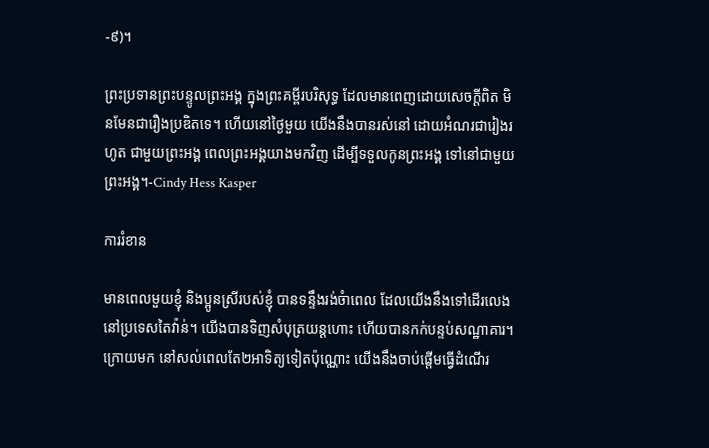-៩)។

ព្រះប្រទានព្រះបន្ទូលព្រះអង្គ ក្នុងព្រះគម្ពីរបរិសុទ្ធ ដែលមានពេញដោយសេចក្តីពិត មិនមែនជារឿងប្រឌិតទេ។ ហើយនៅថ្ងៃមួយ យើងនឹងបានរស់នៅ ដោយអំណរជារៀងរហូត ជាមួយព្រះអង្គ ពេលព្រះអង្គយាងមកវិញ ដើម្បីទទួលកូនព្រះអង្គ ទៅនៅជាមួយព្រះអង្គ។-Cindy Hess Kasper

ការរំខាន

មានពេលមួយខ្ញុំ និងប្អូនស្រីរបស់ខ្ញុំ បានទន្ទឹងរង់ចំាពេល ដែលយើងនឹងទៅដើរលេង នៅប្រទេសតៃវ៉ាន់។ យើងបានទិញសំបុត្រយន្តហោះ ហើយបានកក់បន្ទប់សណ្ឋាគារ។ ក្រោយមក នៅសល់ពេលតែ២អាទិត្យទៀតប៉ុណ្ណោះ យើងនឹងចាប់ផ្តើមធ្វើដំណើរ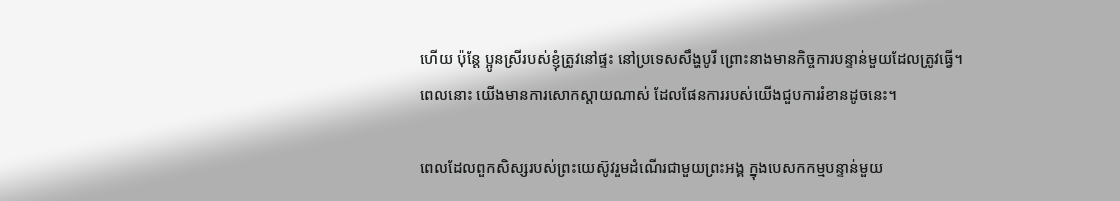ហើយ ប៉ុន្តែ ប្អូនស្រីរបស់ខ្ញុំត្រូវនៅផ្ទះ នៅប្រទេសសឹង្ហបូរី ព្រោះនាងមានកិច្ចការបន្ទាន់មួយដែលត្រូវធ្វើ។ ពេលនោះ យើងមានការសោកស្តាយណាស់ ដែលផែនការរបស់យើងជួបការរំខានដូចនេះ។

ពេលដែលពួកសិស្សរបស់ព្រះយេស៊ូវរួមដំណើរជាមួយព្រះអង្គ ក្នុងបេសកកម្មបន្ទាន់មួយ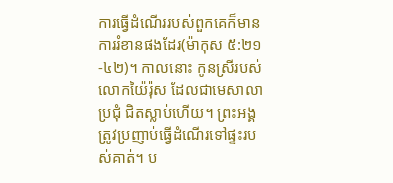ការធ្វើដំណើររបស់ពួកគេក៏មានការរំខានផងដែរ(ម៉ាកុស ៥:២១-៤២)។ កាលនោះ កូនស្រីរបស់លោកយ៉ៃរ៉ុស ដែលជាមេសាលាប្រជុំ ជិតស្លាប់ហើយ។ ព្រះអង្គត្រូវប្រញាប់ធ្វើដំណើរទៅផ្ទះរបស់គាត់។ ប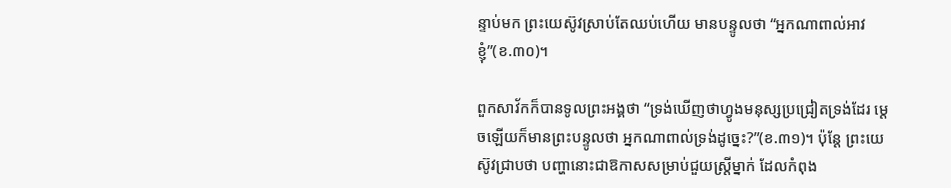ន្ទាប់មក ព្រះយេស៊ូវស្រាប់តែឈប់ហើយ មានបន្ទូលថា “អ្នកណាពាល់អាវខ្ញុំ”(ខ.៣០)។

ពួកសាវ័កក៏បានទូលព្រះអង្គថា “ទ្រង់ឃើញថាហ្វូងមនុស្សប្រជ្រៀតទ្រង់ដែរ ម្តេចឡើយក៏មានព្រះបន្ទូលថា អ្នកណាពាល់ទ្រង់ដូច្នេះ?”(ខ.៣១)។ ប៉ុន្តែ ព្រះយេស៊ូវជ្រាបថា បញ្ហានោះជាឱកាសសម្រាប់ជួយស្ត្រីម្នាក់ ដែលកំពុង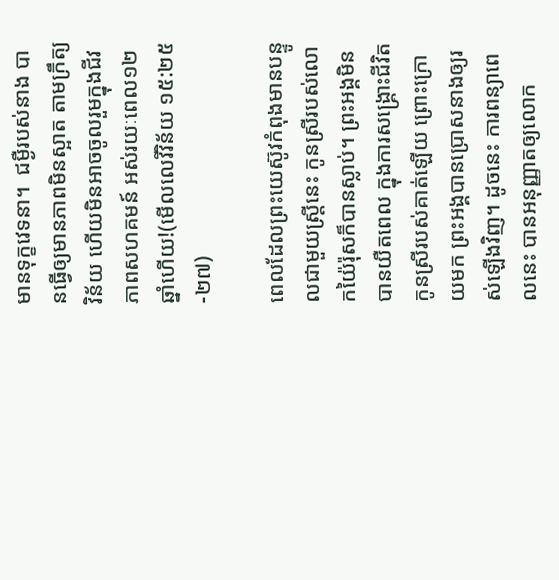មានទុក្ខវេទនា។  ជម្ងឺរបស់នាង បានធ្វើឲ្យមានភាពមិនស្អាត តាមក្រឹត្យវិន័យ ហើយមិនអាចចូលរួមក្នុងជីវភាពសហគមន៍ អស់រយៈពេល១២ឆ្នាំហើយ!(មើលលេវីវិន័យ ១៥:២៥-២៧)

ពេលដែលព្រះយេស៊ូវកំពុងមានបន្ទូលជាមួយស្ត្រីនេះ កូនស្រីរបស់លោកយ៉ៃរ៉ុសក៏បានស្លាប់។ ព្រះអង្គមិនបានយឺតពេល ក្នុងការសង្រ្គោះជីវិតកូនស្រីរបស់គាត់ឡើយ ព្រោះក្រោយមក ព្រះអង្គបានប្រោសនាងឲ្យរស់ឡើងវិញ។ ដូចនេះ ការពន្យាពេលនេះ បានអនុញ្ញាតឲ្យលោក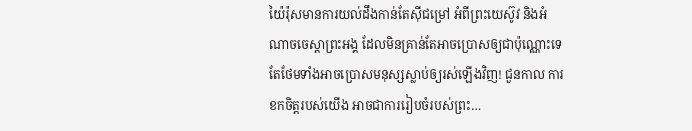យ៉ៃរ៉ុសមានការយល់ដឹងកាន់តែស៊ីជម្រៅ អំពីព្រះយេស៊ូវ និងអំណាចចេស្តាព្រះអង្គ ដែលមិនគ្រាន់តែអាចប្រោសឲ្យជាប៉ុណ្ណោះទេ តែថែមទាំងអាចប្រោសមនុស្សស្លាប់ឲ្យរស់ឡើងវិញ! ជួនកាល ការខកចិត្តរបស់យើង អាចជាការរៀបចំរបស់ព្រះ…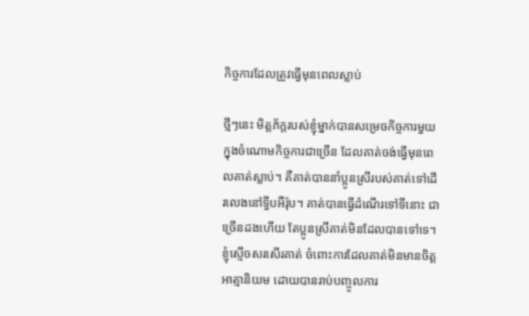កិច្ចការដែលត្រូវធ្វើមុនពេលស្លាប់

ថ្មីៗនេះ មិត្តភ័ក្តរបស់ខ្ញុំម្នាក់បានសម្រេចកិច្ចការមួយ ក្នុងចំណោមកិច្ចការជាច្រើន ដែលគាត់ចង់ធ្វើមុនពេលគាត់ស្លាប់។ គឺគាត់បាននាំប្អូនស្រីរបស់គាត់ទៅដើរលេងនៅទ្វីបអឺរ៉ុប។ គាត់បានធ្វើដំណើរទៅទីនោះ ជាច្រើនដងហើយ តែប្អូនស្រីគាត់មិនដែលបានទៅទេ។ ខ្ញុំស្ញើចសរសើរគាត់ ចំពោះការដែលគាត់មិនមានចិត្តអាត្មានិយម ដោយបានរាប់បញ្ចូលការ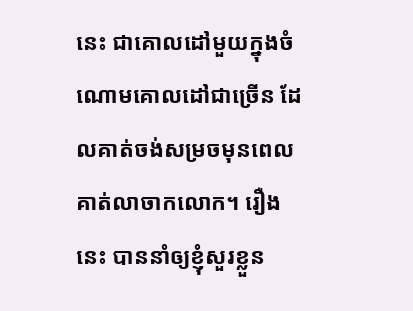នេះ ជាគោលដៅមួយក្នុងចំណោមគោលដៅជាច្រើន ដែលគាត់ចង់សម្រចមុនពេលគាត់លាចាកលោក។ រឿងនេះ បាននាំឲ្យខ្ញុំសួរខ្លួន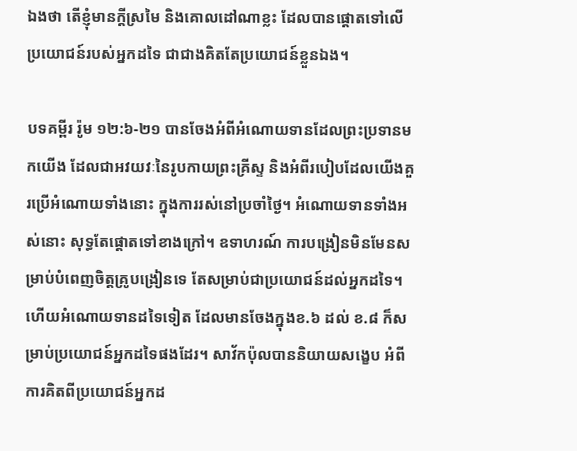ឯងថា តើខ្ញុំមានក្តីស្រមៃ និងគោលដៅណាខ្លះ ដែលបានផ្តោតទៅលើប្រយោជន៍របស់អ្នកដទៃ ជាជាងគិតតែប្រយោជន៍ខ្លួនឯង។

បទគម្ពីរ រ៉ូម ១២:៦-២១ បានចែងអំពីអំណោយទានដែលព្រះប្រទានមកយើង ដែលជាអវយវៈនៃរូបកាយព្រះគ្រីស្ទ និងអំពីរបៀបដែលយើងគួរប្រើអំណោយទាំងនោះ ក្នុងការរស់នៅប្រចាំថ្ងៃ។ អំណោយទានទាំងអស់នោះ សុទ្ធតែផ្តោតទៅខាងក្រៅ។ ឧទាហរណ៍ ការបង្រៀនមិនមែនសម្រាប់បំពេញចិត្តគ្រូបង្រៀនទេ តែសម្រាប់ជាប្រយោជន៍ដល់អ្នកដទៃ។ ហើយអំណោយទានដទៃទៀត ដែលមានចែងក្នុងខ.៦ ដល់ ខ.៨ ក៏សម្រាប់ប្រយោជន៍អ្នកដទៃផងដែរ។ សាវ័កប៉ុលបាននិយាយសង្ខេប អំពីការគិតពីប្រយោជន៍អ្នកដ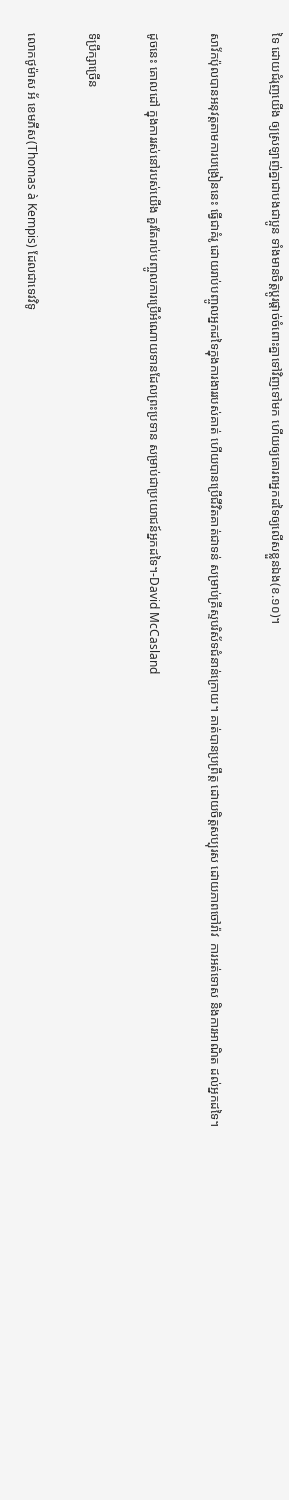ទៃ ដោយជំរុញយើង ឲ្យស្រឡាញ់គ្នាជាបងជាប្អូន ទាំងមានចិត្តប្តូរផ្តាច់ចំពោះគ្នាទៅវិញទៅមក ហើយឲ្យគោរពអ្នកដទៃឲ្យលើសខ្លួនឯង(ខ.១០)។

សាវ័កប៉ុលបានអនុវត្តតាមការបង្រៀននេះ ធ្វើជាគំរូ ដោយរាប់បញ្ចូលអ្នកដទៃក្នុងការងាររបស់គាត់ ហើយបានប្រើជីវិតគាត់ជាទន់ សម្រាប់គ្រីស្ទបរិស័ទជំនាន់ក្រោយ។ គាត់បានប្រព្រឹត្ត ដោយចិត្តសប្បុរស ដោយភាពចៅរ៉ាវ  ការអត់ទោស និងការអាណិត ដល់អ្នកដទៃ។

ដូចនេះ គោលដៅ ក្នុងការរស់នៅរបស់យើង គួរតែរាប់បញ្ចូលការប្រើអំណោយទានដែលព្រះប្រទាន សម្រាប់ជាប្រយោជន៍អ្នកដទៃ។-David McCasland

ទីប្រឹក្សាច្រើន

លោកថូម៉ាស អ័ ខេមភីស(Thomas à Kempis) ដែលជាទេវវិទូ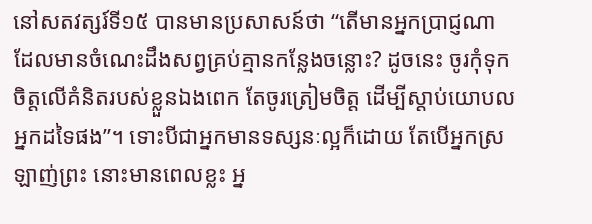នៅសតវត្សរ៍ទី១៥ បានមានប្រសាសន៍ថា “តើមានអ្នកប្រាជ្ញណា ដែលមានចំណេះដឹងសព្វគ្រប់គ្មានកន្លែងចន្លោះ? ដូចនេះ ចូរកុំទុកចិត្តលើគំនិតរបស់ខ្លួនឯងពេក តែចូរត្រៀមចិត្ត ដើម្បីស្តាប់យោបលអ្នកដទៃផង”។ ទោះបីជាអ្នកមានទស្សនៈល្អក៏ដោយ តែបើអ្នកស្រឡាញ់ព្រះ នោះមានពេលខ្លះ អ្ន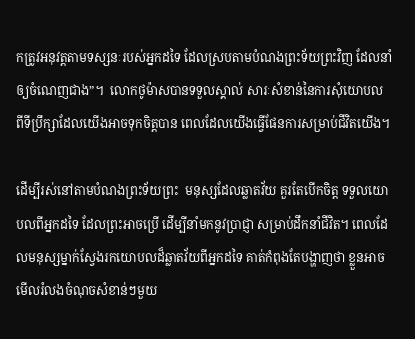កត្រូវអនុវត្តតាមទស្សនៈរបស់អ្នកដទៃ ដែលស្របតាមបំណងព្រះទ័យព្រះវិញ ដែលនាំឲ្យចំណេញជាង”។  លោកថូម៉ាសបានទទួលស្គាល់ សារៈសំខាន់នៃការសុំយោបល ពីទីប្រឹក្សាដែលយើងអាចទុកចិត្តបាន ពេលដែលយើងធ្វើផែនការសម្រាប់ជីវិតយើង។

ដើម្បីរស់នៅតាមបំណងព្រះទ័យព្រះ  មនុស្សដែលឆ្លាតវ័យ គួរតែបើកចិត្ត ទទួលយោបលពីអ្នកដទៃ ដែលព្រះអាចប្រើ ដើម្បីនាំមកនូវប្រាជ្ញា សម្រាប់ដឹកនាំជីវិត។ ពេលដែលមនុស្សម្នាក់ស្វែងរកយោបលដ៏ឆ្លាតវ័យពីអ្នកដទៃ គាត់កំពុងតែបង្ហាញថា ខ្លួនអាចមើលរំលងចំណុចសំខាន់ៗមួយ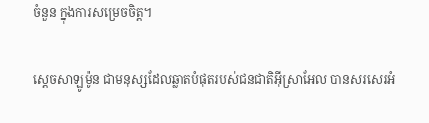ចំនួន ក្នុងការសម្រេចចិត្ត។

ស្តេចសាឡូម៉ូន ជាមនុស្សដែលឆ្លាតបំផុតរបស់ជនជាតិអ៊ីស្រាអែល បានសរសេរអំ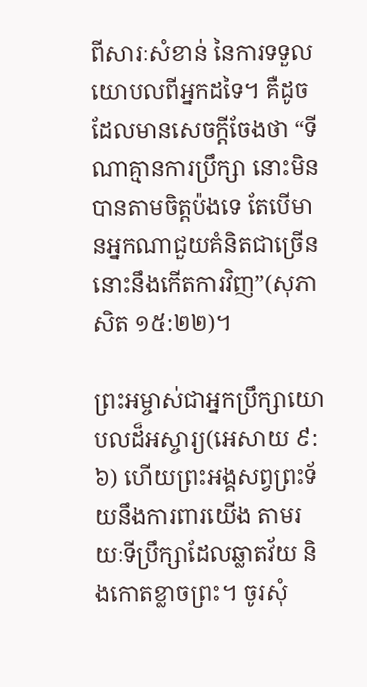ពីសារៈសំខាន់ នៃការទទួលយោបលពីអ្នកដទៃ។ គឺដូចដែលមានសេចក្តីចែងថា “ទីណាគ្មានការប្រឹក្សា នោះមិនបានតាមចិត្តប៉ងទេ តែបើមានអ្នកណាជួយគំនិតជាច្រើន នោះនឹងកើតការវិញ”(សុភាសិត ១៥:២២)។

ព្រះអម្ចាស់ជាអ្នកប្រឹក្សាយោបលដ៏អស្ចារ្យ(អេសាយ ៩:៦) ហើយព្រះអង្គសព្វព្រះទ័យនឹងការពារយើង តាមរយៈទីប្រឹក្សាដែលឆ្លាតវ័យ និងកោតខ្លាចព្រះ។ ចូរសុំ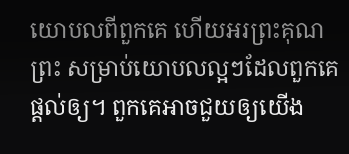យោបលពីពួកគេ ហើយអរព្រះគុណព្រះ សម្រាប់យោបលល្អៗដែលពួកគេផ្តល់ឲ្យ។ ពួកគេអាចជួយឲ្យយើង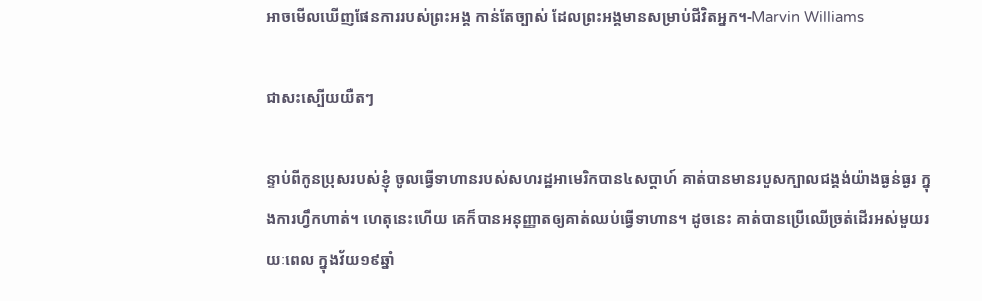អាចមើលឃើញផែនការរបស់ព្រះអង្គ កាន់តែច្បាស់ ដែលព្រះអង្គមានសម្រាប់ជីវិតអ្នក។-Marvin Williams

ជាសះស្បើយយឺតៗ

ន្ទាប់ពីកូនប្រុសរបស់ខ្ញុំ ចូលធ្វើទាហានរបស់សហរដ្ឋអាមេរិកបាន៤សប្តាហ៍ គាត់បានមានរបួសក្បាលជង្គង់យ៉ាងធ្ងន់ធ្ងរ ក្នុងការហ្វឹកហាត់។ ហេតុនេះហើយ គេក៏បានអនុញ្ញាតឲ្យគាត់ឈប់ធ្វើទាហាន។ ដូចនេះ គាត់បានប្រើឈើច្រត់ដើរអស់មួយរយៈពេល ក្នុងវ័យ១៩ឆ្នាំ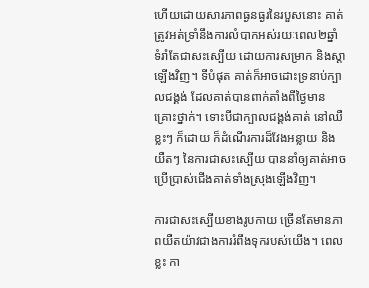ហើយដោយសារភាពធ្ងនធ្ងរនៃរបួសនោះ គាត់ត្រូវអត់ទ្រាំនឹងការលំបាកអស់រយៈពេល២ឆ្នាំ ទំរាំតែជាសះស្បើយ ដោយការសម្រាក និងស្តាឡើងវិញ។ ទីបំផុត គាត់ក៏អាចដោះទ្រនាប់ក្បាលជង្គង់ ដែលគាត់បានពាក់តាំងពីថ្ងៃមានគ្រោះថ្នាក់។ ទោះបីជាក្បាលជង្គង់គាត់ នៅឈឺខ្លះៗ ក៏ដោយ ក៏ដំណើរការដ៏វែងអន្លាយ និងយឺតៗ នៃការជាសះស្បើយ បាននាំឲ្យគាត់អាចប្រើប្រាស់ជើងគាត់ទាំងស្រុងឡើងវិញ។

ការជាសះស្បើយខាងរូបកាយ ច្រើនតែមានភាពយឺតយ៉ាវជាងការរំពឹងទុករបស់យើង។ ពេលខ្លះ កា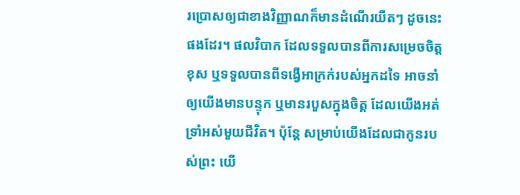រប្រោសឲ្យជាខាងវិញ្ញាណក៏មានដំណើរយឺតៗ ដូចនេះផងដែរ។ ផលវិបាក ដែលទទួលបានពីការសម្រេចចិត្តខុស ឬទទួលបានពីទង្វើអាក្រក់របស់អ្នកដទៃ អាចនាំឲ្យយើងមានបន្ទុក ឬមានរបួសក្នុងចិត្ត ដែលយើងអត់ទ្រាំអស់មួយជីវិត។ ប៉ុន្តែ សម្រាប់យើងដែលជាកូនរបស់ព្រះ យើ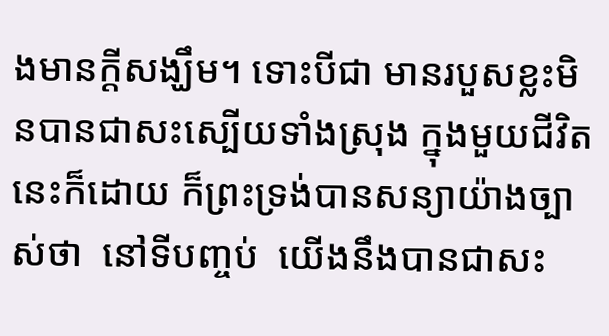ងមានក្តីសង្ឃឹម។ ទោះបីជា មានរបួសខ្លះមិនបានជាសះស្បើយទាំងស្រុង ក្នុងមួយជីវិតនេះក៏ដោយ ក៏ព្រះទ្រង់បានសន្យាយ៉ាងច្បាស់ថា  នៅទីបញ្ចប់  យើងនឹងបានជាសះ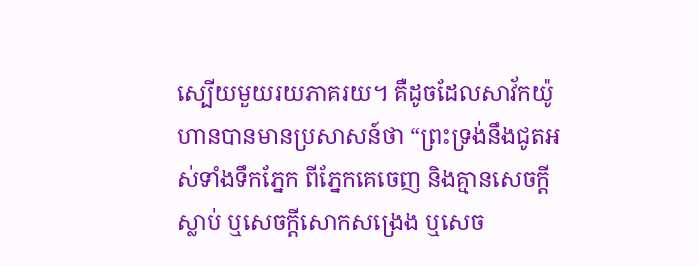ស្បើយមួយរយភាគរយ។ គឺដូចដែលសាវ័កយ៉ូហានបានមានប្រសាសន៍ថា “ព្រះទ្រង់នឹងជូតអស់ទាំងទឹកភ្នែក ពីភ្នែកគេចេញ និងគ្មានសេចក្តីស្លាប់ ឬសេចក្តីសោកសង្រេង ឬសេច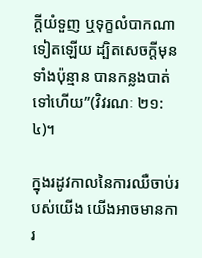ក្តីយំទួញ ឬទុក្ខលំបាកណាទៀតឡើយ ដ្បិតសេចក្តីមុនទាំងប៉ុន្មាន បានកន្លងបាត់ទៅហើយ”(វិវរណៈ ២១:៤)។

ក្នុងរដូវកាលនៃការឈឺចាប់របស់យើង យើងអាចមានការ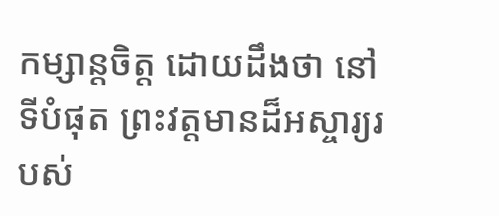កម្សាន្តចិត្ត ដោយដឹងថា នៅទីបំផុត ព្រះវត្តមានដ៏អស្ចារ្យរបស់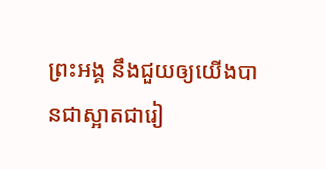ព្រះអង្គ នឹងជួយឲ្យយើងបានជាស្អាតជារៀ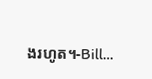ងរហូត។-Bill…